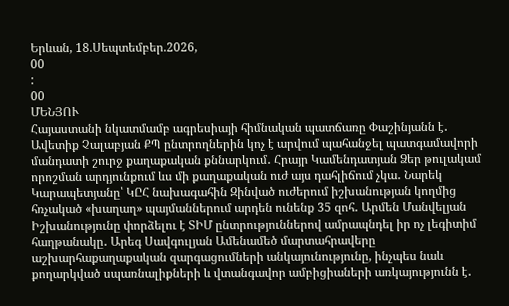Երևան, 18.Սեպտեմբեր.2026,
00
:
00
ՄԵՆՅՈՒ
Հայաստանի նկատմամբ ագրեսիայի հիմնական պատճառը Փաշինյանն է․ Ավետիք Չալաբյան ՔՊ ընտրողներին կոչ է արվում պահանջել պատգամավորի մանդատի շուրջ քաղաքական քննարկում․ Հրայր Կամենդատյան Ձեր թուլակամ որոշման արդյունքում ևս մի քաղաքական ուժ այս դահլիճում չկա․ Նարեկ Կարապետյանը՝ ԿԸՀ նախագահին Զինված ուժերում իշխանության կողմից հռչակած «խաղաղ» պայմաններում արդեն ունենք 35 զոհ․ Արմեն Մանվելյան Իշխանությունը փորձելու է ՏԻՄ ընտրություններով ամրապնդել իր ոչ լեգիտիմ հաղթանակը․ Արեգ Սավգուլյան Ամենամեծ մարտահրավերը աշխարհաքաղաքական զարգացումների անկայունությունը, ինչպես նաև քողարկված սպառնալիքների և վտանգավոր ամբիցիաների առկայությունն է․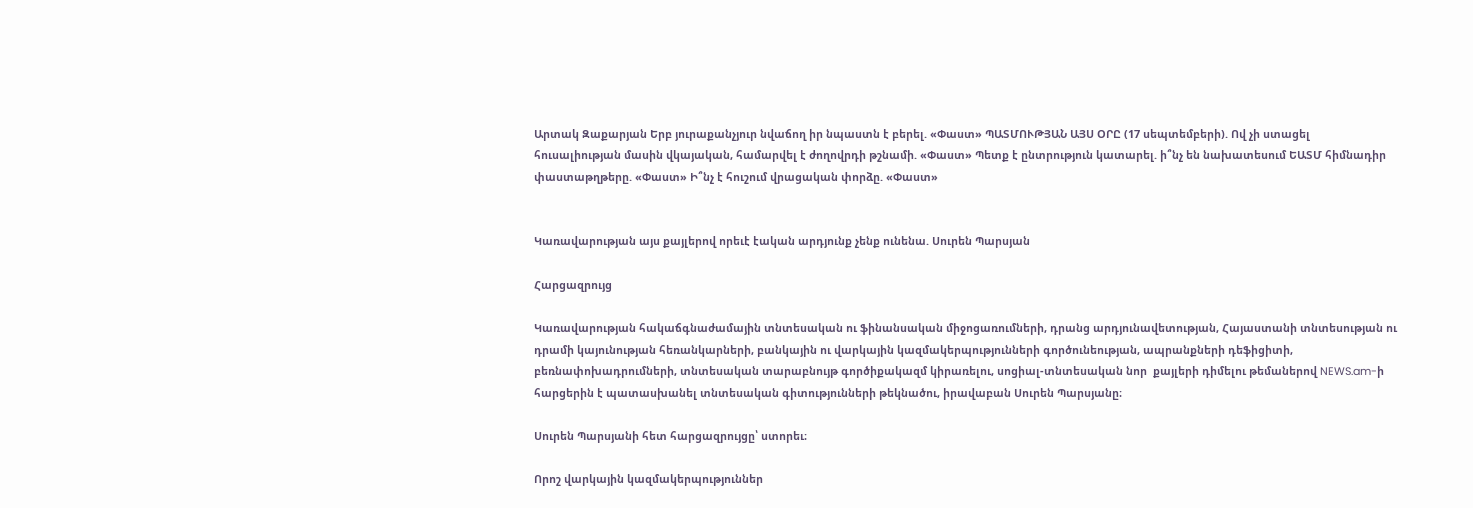Արտակ Զաքարյան Երբ յուրաքանչյուր նվաճող իր նպաստն է բերել. «Փաստ» ՊԱՏՄՈՒԹՅԱՆ ԱՅՍ ՕՐԸ (17 սեպտեմբերի). Ով չի ստացել հուսալիության մասին վկայական, համարվել է ժողովրդի թշնամի. «Փաստ» Պետք է ընտրություն կատարել. ի՞նչ են նախատեսում ԵԱՏՄ հիմնադիր փաստաթղթերը. «Փաստ» Ի՞նչ է հուշում վրացական փորձը. «Փաստ»


Կառավարության այս քայլերով որեւէ էական արդյունք չենք ունենա. Սուրեն Պարսյան

Հարցազրույց

Կառավարության հակաճգնաժամային տնտեսական ու ֆինանսական միջոցառումների, դրանց արդյունավետության, Հայաստանի տնտեսության ու դրամի կայունության հեռանկարների, բանկային ու վարկային կազմակերպությունների գործունեության, ապրանքների դեֆիցիտի, բեռնափոխադրումների, տնտեսական տարաբնույթ գործիքակազմ կիրառելու, սոցիալ-տնտեսական նոր  քայլերի դիմելու թեմաներով NEWS.am-ի հարցերին է պատասխանել տնտեսական գիտությունների թեկնածու, իրավաբան Սուրեն Պարսյանը։

Սուրեն Պարսյանի հետ հարցազրույցը՝ ստորեւ։

Որոշ վարկային կազմակերպություններ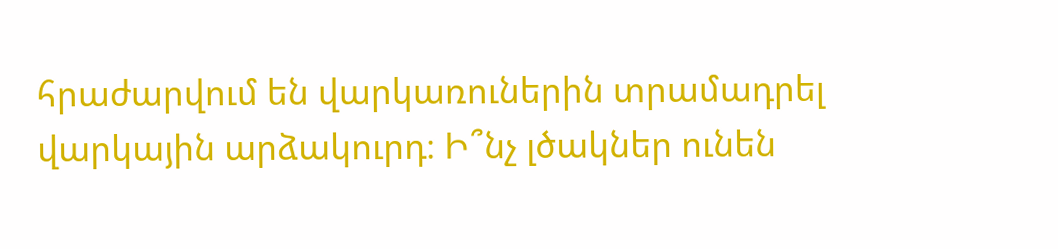հրաժարվում են վարկառուներին տրամադրել վարկային արձակուրդ։ Ի՞նչ լծակներ ունեն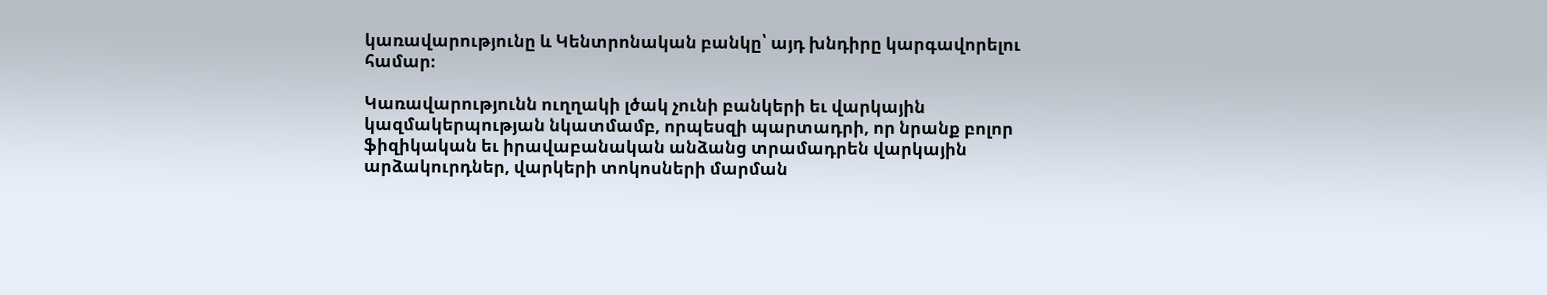կառավարությունը և Կենտրոնական բանկը՝ այդ խնդիրը կարգավորելու համար։

Կառավարությունն ուղղակի լծակ չունի բանկերի եւ վարկային կազմակերպության նկատմամբ, որպեսզի պարտադրի, որ նրանք բոլոր ֆիզիկական եւ իրավաբանական անձանց տրամադրեն վարկային արձակուրդներ, վարկերի տոկոսների մարման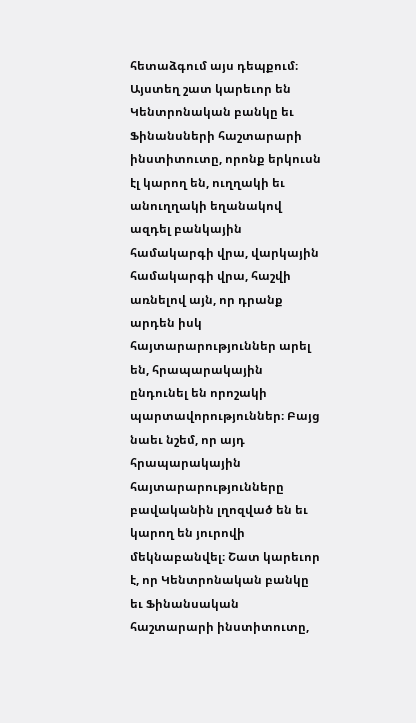հետաձգում այս դեպքում։ Այստեղ շատ կարեւոր են Կենտրոնական բանկը եւ Ֆինանսների հաշտարարի ինստիտուտը, որոնք երկուսն էլ կարող են, ուղղակի եւ անուղղակի եղանակով ազդել բանկային համակարգի վրա, վարկային համակարգի վրա, հաշվի առնելով այն, որ դրանք արդեն իսկ հայտարարություններ արել են, հրապարակային ընդունել են որոշակի պարտավորություններ։ Բայց նաեւ նշեմ, որ այդ հրապարակային հայտարարությունները բավականին լղոզված են եւ կարող են յուրովի մեկնաբանվել։ Շատ կարեւոր է, որ Կենտրոնական բանկը եւ Ֆինանսական հաշտարարի ինստիտուտը,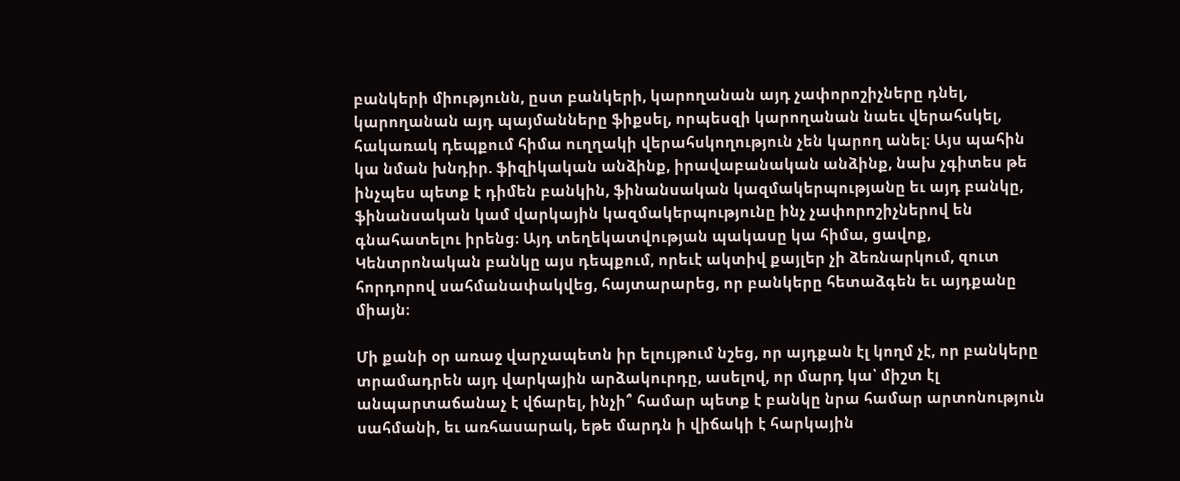բանկերի միությունն, ըստ բանկերի, կարողանան այդ չափորոշիչները դնել, կարողանան այդ պայմանները ֆիքսել, որպեսզի կարողանան նաեւ վերահսկել, հակառակ դեպքում հիմա ուղղակի վերահսկողություն չեն կարող անել։ Այս պահին կա նման խնդիր. ֆիզիկական անձինք, իրավաբանական անձինք, նախ չգիտես թե ինչպես պետք է դիմեն բանկին, ֆինանսական կազմակերպությանը եւ այդ բանկը, ֆինանսական կամ վարկային կազմակերպությունը ինչ չափորոշիչներով են գնահատելու իրենց։ Այդ տեղեկատվության պակասը կա հիմա, ցավոք, Կենտրոնական բանկը այս դեպքում, որեւէ ակտիվ քայլեր չի ձեռնարկում, զուտ հորդորով սահմանափակվեց, հայտարարեց, որ բանկերը հետաձգեն եւ այդքանը միայն։

Մի քանի օր առաջ վարչապետն իր ելույթում նշեց, որ այդքան էլ կողմ չէ, որ բանկերը տրամադրեն այդ վարկային արձակուրդը, ասելով, որ մարդ կա՝ միշտ էլ անպարտաճանաչ է վճարել, ինչի՞ համար պետք է բանկը նրա համար արտոնություն սահմանի, եւ առհասարակ, եթե մարդն ի վիճակի է հարկային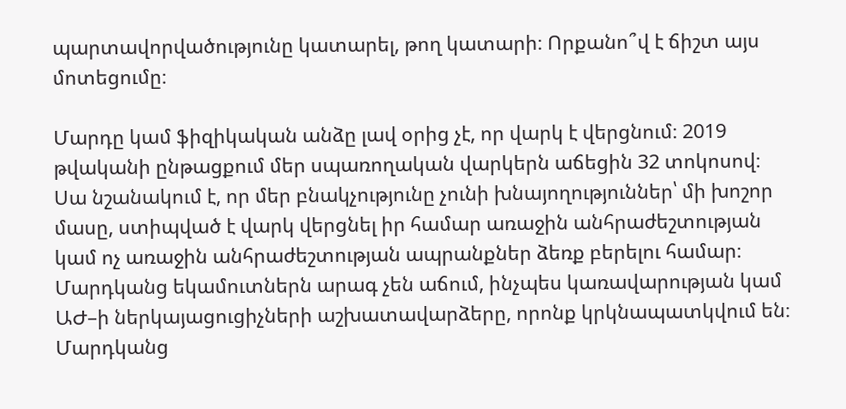պարտավորվածությունը կատարել, թող կատարի։ Որքանո՞վ է ճիշտ այս մոտեցումը։

Մարդը կամ ֆիզիկական անձը լավ օրից չէ, որ վարկ է վերցնում։ 2019 թվականի ընթացքում մեր սպառողական վարկերն աճեցին 32 տոկոսով։ Սա նշանակում է, որ մեր բնակչությունը չունի խնայողություններ՝ մի խոշոր մասը, ստիպված է վարկ վերցնել իր համար առաջին անհրաժեշտության կամ ոչ առաջին անհրաժեշտության ապրանքներ ձեռք բերելու համար։ Մարդկանց եկամուտներն արագ չեն աճում, ինչպես կառավարության կամ ԱԺ–ի ներկայացուցիչների աշխատավարձերը, որոնք կրկնապատկվում են։ Մարդկանց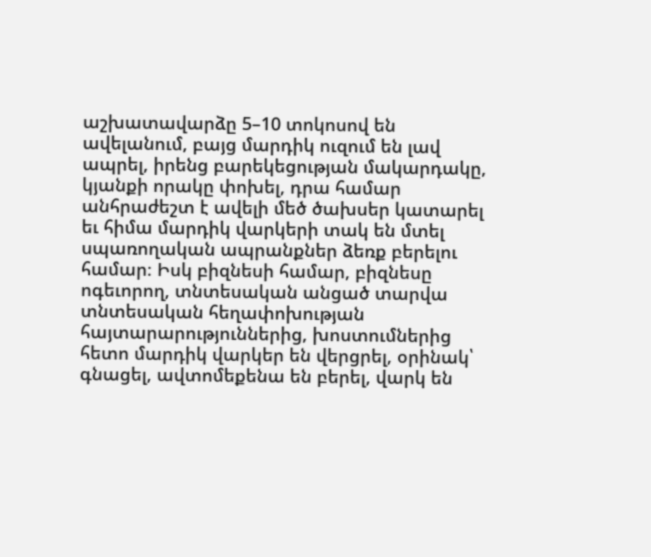աշխատավարձը 5–10 տոկոսով են ավելանում, բայց մարդիկ ուզում են լավ ապրել, իրենց բարեկեցության մակարդակը, կյանքի որակը փոխել, դրա համար անհրաժեշտ է ավելի մեծ ծախսեր կատարել եւ հիմա մարդիկ վարկերի տակ են մտել սպառողական ապրանքներ ձեռք բերելու համար։ Իսկ բիզնեսի համար, բիզնեսը ոգեւորող, տնտեսական անցած տարվա տնտեսական հեղափոխության հայտարարություններից, խոստումներից հետո մարդիկ վարկեր են վերցրել, օրինակ՝ գնացել, ավտոմեքենա են բերել, վարկ են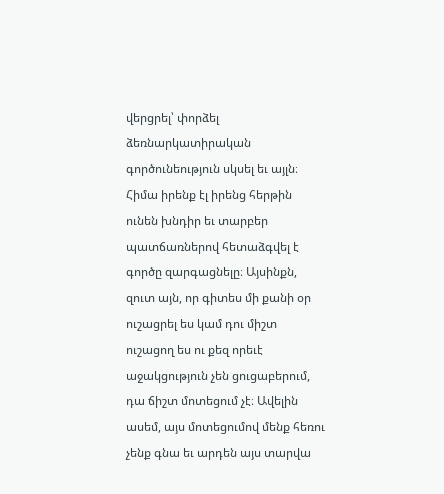վերցրել՝ փորձել ձեռնարկատիրական գործունեություն սկսել եւ այլն։ Հիմա իրենք էլ իրենց հերթին ունեն խնդիր եւ տարբեր պատճառներով հետաձգվել է գործը զարգացնելը։ Այսինքն, զուտ այն, որ գիտես մի քանի օր ուշացրել ես կամ դու միշտ ուշացող ես ու քեզ որեւէ աջակցություն չեն ցուցաբերում, դա ճիշտ մոտեցում չէ։ Ավելին ասեմ, այս մոտեցումով մենք հեռու չենք գնա եւ արդեն այս տարվա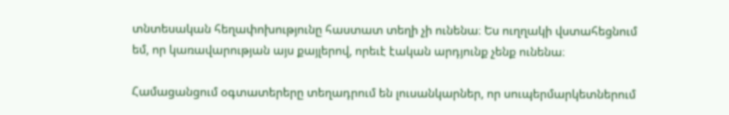տնտեսական հեղափոխությունը հաստատ տեղի չի ունենա։ Ես ուղղակի վստահեցնում եմ, որ կառավարության այս քայլերով, որեւէ էական արդյունք չենք ունենա։

Համացանցում օգտատերերը տեղադրում են լուսանկարներ, որ սուպերմարկետներում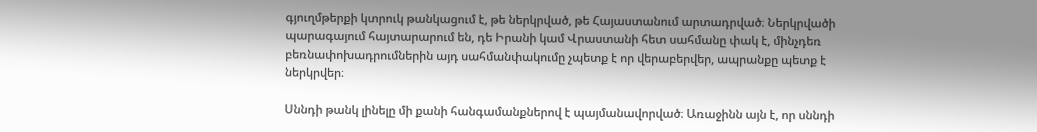գյուղմթերքի կտրուկ թանկացում է, թե ներկրված, թե Հայաստանում արտադրված։ Ներկրվածի պարագայում հայտարարում են, դե Իրանի կամ Վրաստանի հետ սահմանը փակ է, մինչդեռ բեռնափոխադրումներին այդ սահմանփակումը չպետք է որ վերաբերվեր, ապրանքը պետք է ներկրվեր։

Սննդի թանկ լինելը մի քանի հանգամանքներով է պայմանավորված։ Առաջինն այն է, որ սննդի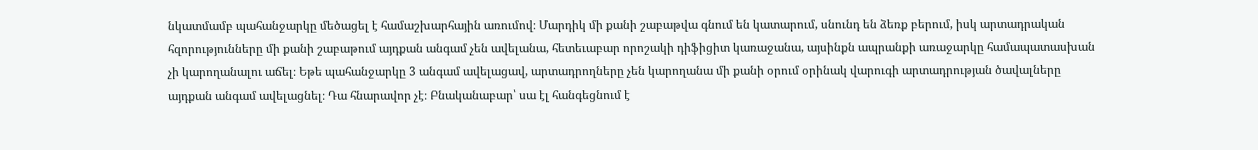նկատմամբ պահանջարկը մեծացել է համաշխարհային առումով։ Մարդիկ մի քանի շաբաթվա գնում են կատարում, սնունդ են ձեռք բերում, իսկ արտադրական հզորությունները մի քանի շաբաթում այդքան անգամ չեն ավելանա, հետեւաբար որոշակի դիֆիցիտ կառաջանա, այսինքն ապրանքի առաջարկը համապատասխան չի կարողանալու աճել։ Եթե պահանջարկը 3 անգամ ավելացավ, արտադրողները չեն կարողանա մի քանի օրում օրինակ վարուգի արտադրության ծավալները այդքան անգամ ավելացնել։ Դա հնարավոր չէ։ Բնականաբար՝ սա էլ հանգեցնում է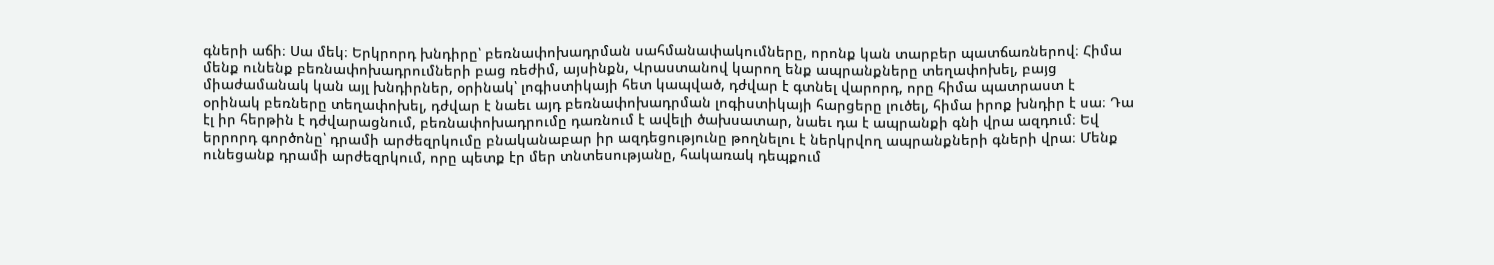գների աճի։ Սա մեկ։ Երկրորդ խնդիրը՝ բեռնափոխադրման սահմանափակումները, որոնք կան տարբեր պատճառներով։ Հիմա մենք ունենք բեռնափոխադրումների բաց ռեժիմ, այսինքն, Վրաստանով կարող ենք ապրանքները տեղափոխել, բայց միաժամանակ կան այլ խնդիրներ, օրինակ՝ լոգիստիկայի հետ կապված, դժվար է գտնել վարորդ, որը հիմա պատրաստ է օրինակ բեռները տեղափոխել, դժվար է նաեւ այդ բեռնափոխադրման լոգիստիկայի հարցերը լուծել, հիմա իրոք խնդիր է սա։ Դա էլ իր հերթին է դժվարացնում, բեռնափոխադրումը դառնում է ավելի ծախսատար, նաեւ դա է ապրանքի գնի վրա ազդում։ Եվ երրորդ գործոնը՝ դրամի արժեզրկումը բնականաբար իր ազդեցությունը թողնելու է ներկրվող ապրանքների գների վրա։ Մենք ունեցանք դրամի արժեզրկում, որը պետք էր մեր տնտեսությանը, հակառակ դեպքում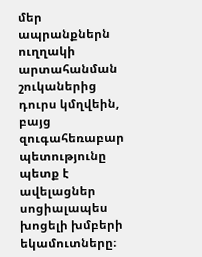մեր ապրանքներն ուղղակի արտահանման շուկաներից դուրս կմղվեին, բայց զուգահեռաբար պետությունը պետք է ավելացներ սոցիալապես խոցելի խմբերի եկամուտները։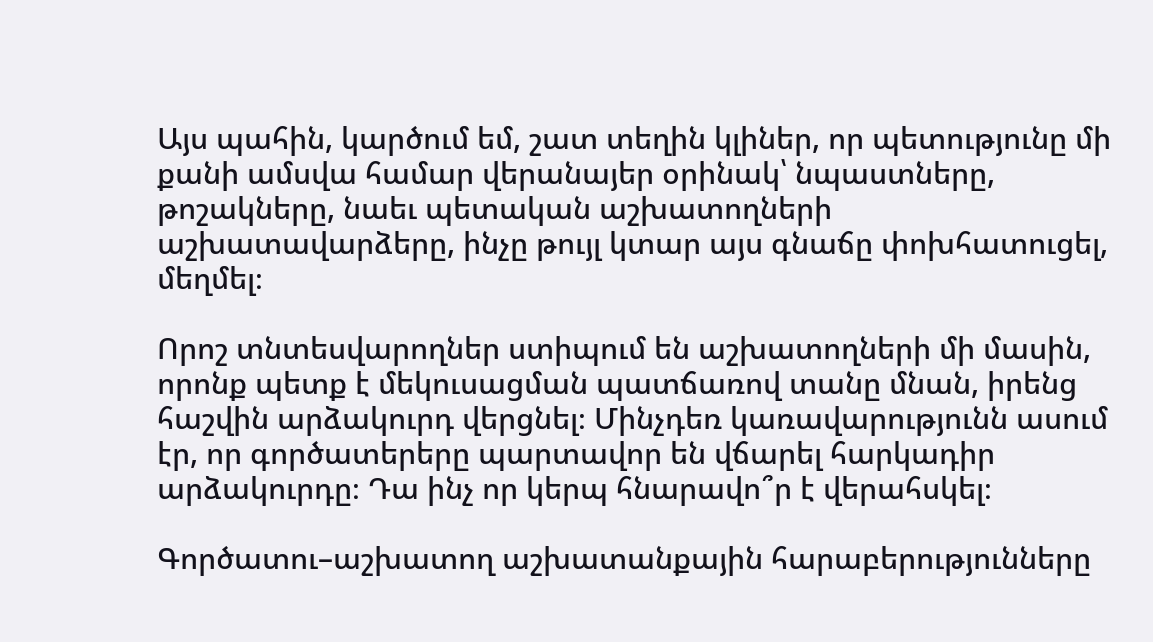Այս պահին, կարծում եմ, շատ տեղին կլիներ, որ պետությունը մի քանի ամսվա համար վերանայեր օրինակ՝ նպաստները, թոշակները, նաեւ պետական աշխատողների աշխատավարձերը, ինչը թույլ կտար այս գնաճը փոխհատուցել, մեղմել։

Որոշ տնտեսվարողներ ստիպում են աշխատողների մի մասին, որոնք պետք է մեկուսացման պատճառով տանը մնան, իրենց հաշվին արձակուրդ վերցնել։ Մինչդեռ կառավարությունն ասում էր, որ գործատերերը պարտավոր են վճարել հարկադիր արձակուրդը։ Դա ինչ որ կերպ հնարավո՞ր է վերահսկել։

Գործատու–աշխատող աշխատանքային հարաբերությունները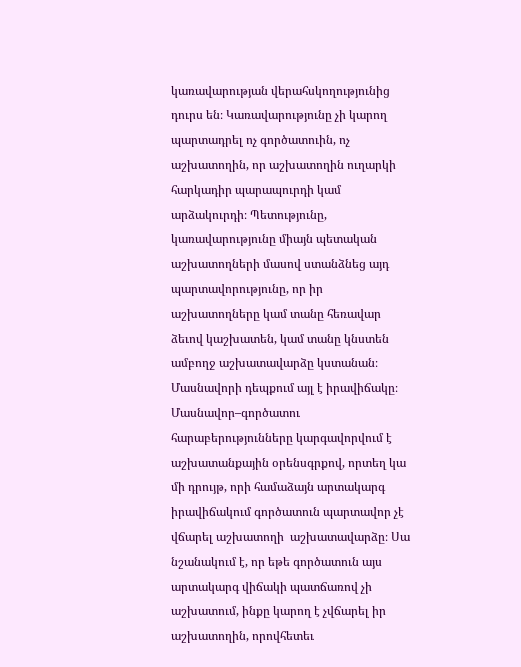կառավարության վերահսկողությունից դուրս են։ Կառավարությունը չի կարող պարտադրել ոչ գործատուին, ոչ աշխատողին, որ աշխատողին ուղարկի հարկադիր պարապուրդի կամ արձակուրդի։ Պետությունը, կառավարությունը միայն պետական աշխատողների մասով ստանձնեց այդ պարտավորությունը, որ իր աշխատողները կամ տանը հեռավար ձեւով կաշխատեն, կամ տանը կնստեն ամբողջ աշխատավարձը կստանան։ Մասնավորի դեպքում այլ է իրավիճակը։ Մասնավոր–գործատու հարաբերությունները կարգավորվում է աշխատանքային օրենսգրքով, որտեղ կա մի դրույթ, որի համաձայն արտակարգ իրավիճակում գործատուն պարտավոր չէ վճարել աշխատողի  աշխատավարձը։ Սա նշանակում է, որ եթե գործատուն այս արտակարգ վիճակի պատճառով չի աշխատում, ինքը կարող է չվճարել իր աշխատողին, որովհետեւ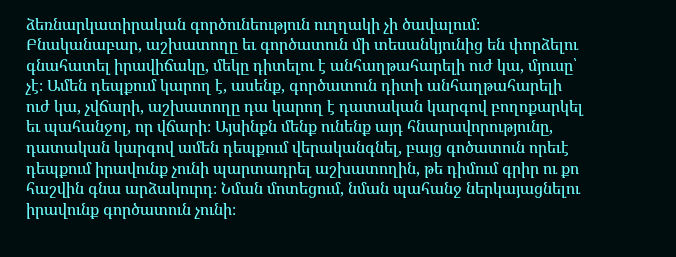ձեռնարկատիրական գործունեություն ուղղակի չի ծավալում։ Բնականաբար, աշխատողը եւ գործատուն մի տեսանկյունից են փորձելու գնահատել իրավիճակը, մեկը դիտելու է անհաղթահարելի ուժ կա, մյուսը՝ չէ։ Ամեն դեպքում կարող է, ասենք, գործատուն դիտի անհաղթահարելի ուժ կա, չվճարի, աշխատողը դա կարող է դատական կարգով բողոքարկել եւ պահանջոլ, որ վճարի։ Այսինքն մենք ունենք այդ հնարավորությունը, դատական կարգով ամեն դեպքում վերականգնել, բայց գոծատուն որեւէ դեպքում իրավունք չունի պարտադրել աշխատողին, թե դիմում գրիր ու քո հաշվին գնա արձակուրդ։ Նման մոտեցում, նման պահանջ ներկայացնելու իրավունք գործատուն չունի։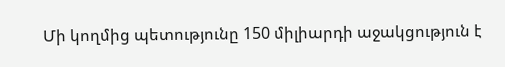Մի կողմից պետությունը 150 միլիարդի աջակցություն է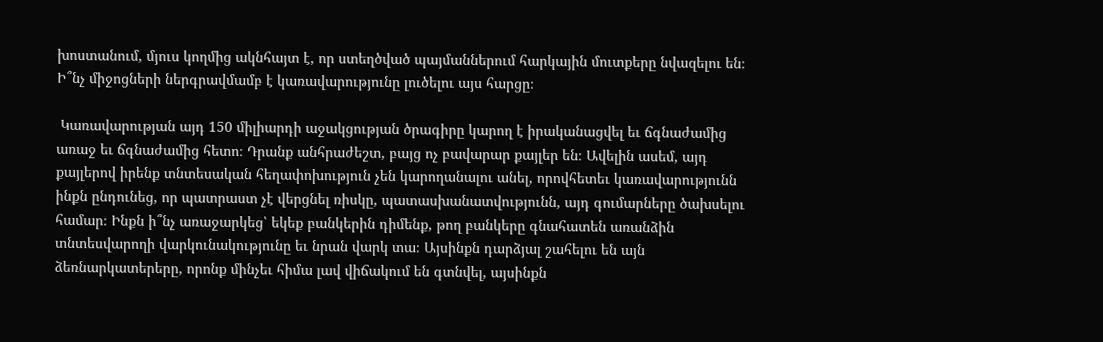խոստանում, մյուս կողմից ակնհայտ է, որ ստեղծված պայմաններում հարկային մուտքերը նվազելու են։ Ի՞նչ միջոցների ներգրավմամբ է կառավարությունը լուծելու այս հարցը։

 Կառավարության այդ 150 միլիարդի աջակցության ծրագիրը կարող է իրականացվել եւ ճգնաժամից առաջ եւ ճգնաժամից հետո։ Դրանք անհրաժեշտ, բայց ոչ բավարար քայլեր են։ Ավելին ասեմ, այդ քայլերով իրենք տնտեսական հեղափոխություն չեն կարողանալու անել, որովհետեւ կառավարությունն ինքն ընդունեց, որ պատրաստ չէ վերցնել ռիսկը, պատասխանատվությունն, այդ գումարները ծախսելու համար։ Ինքն ի՞նչ առաջարկեց՝ եկեք բանկերին դիմենք, թող բանկերը գնահատեն առանձին տնտեսվարողի վարկունակությունը եւ նրան վարկ տա։ Այսինքն դարձյալ շահելու են այն ձեռնարկատերերը, որոնք մինչեւ հիմա լավ վիճակում են գտնվել, այսինքն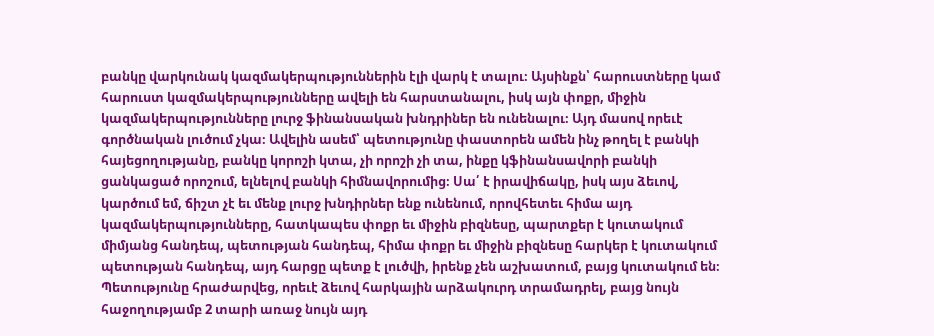բանկը վարկունակ կազմակերպություններին էլի վարկ է տալու։ Այսինքն՝ հարուստները կամ հարուստ կազմակերպությունները ավելի են հարստանալու, իսկ այն փոքր, միջին կազմակերպությունները լուրջ ֆինանսական խնդրիներ են ունենալու։ Այդ մասով որեւէ գործնական լուծում չկա։ Ավելին ասեմ՝ պետությունը փաստորեն ամեն ինչ թողել է բանկի հայեցողությանը, բանկը կորոշի կտա, չի որոշի չի տա, ինքը կֆինանսավորի բանկի ցանկացած որոշում, ելնելով բանկի հիմնավորումից։ Սա՛ է իրավիճակը, իսկ այս ձեւով, կարծում եմ, ճիշտ չէ եւ մենք լուրջ խնդիրներ ենք ունենում, որովհետեւ հիմա այդ կազմակերպությունները, հատկապես փոքր եւ միջին բիզնեսը, պարտքեր է կուտակում միմյանց հանդեպ, պետության հանդեպ, հիմա փոքր եւ միջին բիզնեսը հարկեր է կուտակում պետության հանդեպ, այդ հարցը պետք է լուծվի, իրենք չեն աշխատում, բայց կուտակում են։ Պետությունը հրաժարվեց, որեւէ ձեւով հարկային արձակուրդ տրամադրել, բայց նույն հաջողությամբ 2 տարի առաջ նույն այդ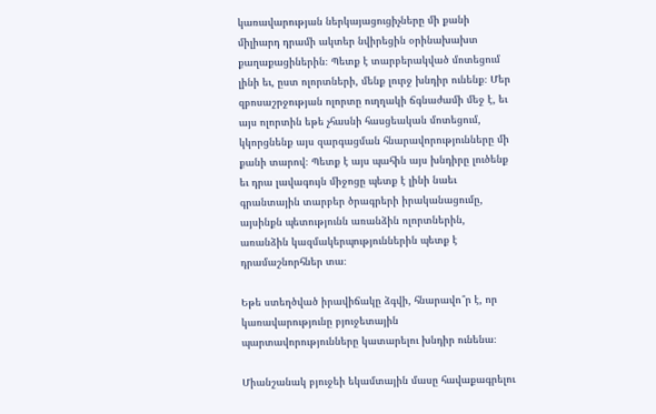կառավարության ներկայացուցիչները մի քանի միլիարդ դրամի ակտեր նվիրեցին օրինախախտ քաղաքացիներին։ Պետք է տարբերակված մոտեցում լինի եւ, ըստ ոլորտների, մենք լուրջ խնդիր ունենք։ Մեր զբոսաշրջության ոլորտը ուղղակի ճգնաժամի մեջ է, եւ այս ոլորտին եթե չհասնի հասցեական մոտեցում, կկորցնենք այս զարգացման հնարավորությունները մի քանի տարով։ Պետք է այս պահին այս խնդիրը լուծենք եւ դրա լավագույն միջոցը պետք է լինի նաեւ գրանտային տարբեր ծրագրերի իրականացումը, այսինքն պետությունն առանձին ոլորտներին, առանձին կազմակերպություններին պետք է դրամաշնորհներ տա։

Եթե ստեղծված իրավիճակը ձգվի, հնարավո՞ր է, որ կառավարությունը բյուջետային պարտավորությունները կատարելու խնդիր ունենա։

Միանշանակ բյուջեի եկամտային մասը հավաքագրելու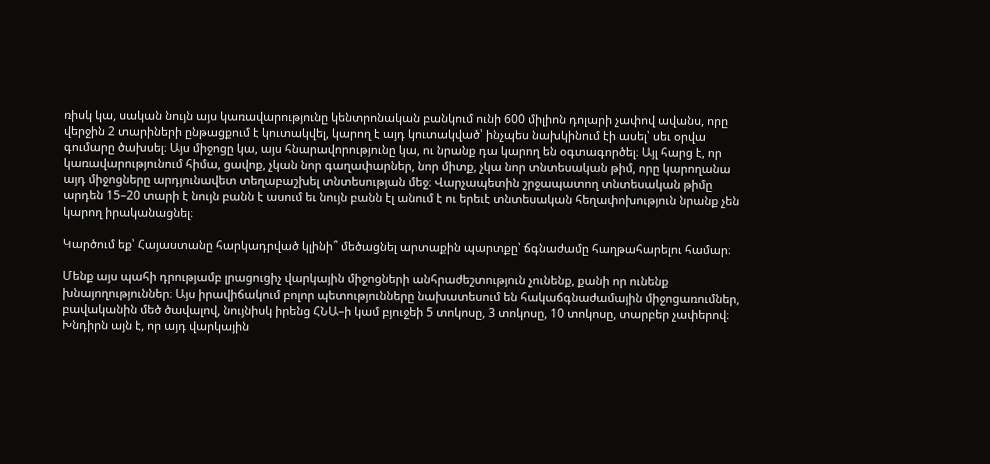ռիսկ կա, սական նույն այս կառավարությունը կենտրոնական բանկում ունի 600 միլիոն դոլարի չափով ավանս, որը վերջին 2 տարիների ընթացքում է կուտակվել, կարող է այդ կուտակված՝ ինչպես նախկինում էի ասել՝ սեւ օրվա գումարը ծախսել։ Այս միջոցը կա, այս հնարավորությունը կա, ու նրանք դա կարող են օգտագործել։ Այլ հարց է, որ կառավարությունում հիմա, ցավոք, չկան նոր գաղափարներ, նոր միտք, չկա նոր տնտեսական թիմ, որը կարողանա այդ միջոցները արդյունավետ տեղաբաշխել տնտեսության մեջ։ Վարչապետին շրջապատող տնտեսական թիմը արդեն 15–20 տարի է նույն բանն է ասում եւ նույն բանն էլ անում է ու երեւէ տնտեսական հեղափոխություն նրանք չեն կարող իրականացնել։

Կարծում եք՝ Հայաստանը հարկադրված կլինի՞ մեծացնել արտաքին պարտքը՝ ճգնաժամը հաղթահարելու համար։

Մենք այս պահի դրությամբ լրացուցիչ վարկային միջոցների անհրաժեշտություն չունենք, քանի որ ունենք խնայողություններ։ Այս իրավիճակում բոլոր պետությունները նախատեսում են հակաճգնաժամային միջոցառումներ, բավականին մեծ ծավալով, նույնիսկ իրենց ՀՆԱ–ի կամ բյուջեի 5 տոկոսը, 3 տոկոսը, 10 տոկոսը, տարբեր չափերով։ Խնդիրն այն է, որ այդ վարկային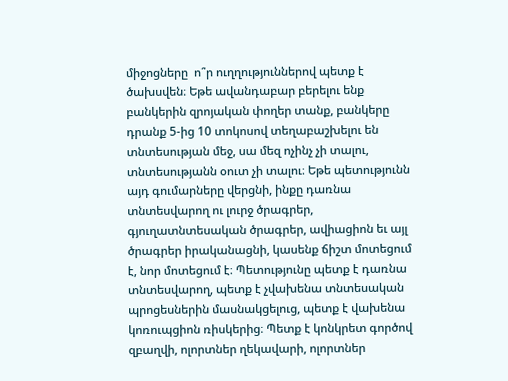միջոցները  ո՞ր ուղղություններով պետք է ծախսվեն։ Եթե ավանդաբար բերելու ենք բանկերին զրոյական փողեր տանք, բանկերը դրանք 5-ից 10 տոկոսով տեղաբաշխելու են տնտեսության մեջ, սա մեզ ոչինչ չի տալու, տնտեսությանն օուտ չի տալու։ Եթե պետությունն այդ գումարները վերցնի, ինքը դառնա տնտեսվարող ու լուրջ ծրագրեր, գյուղատնտեսական ծրագրեր, ավիացիոն եւ այլ ծրագրեր իրականացնի, կասենք ճիշտ մոտեցում է, նոր մոտեցում է։ Պետությունը պետք է դառնա տնտեսվարող, պետք է չվախենա տնտեսական պրոցեսներին մասնակցելուց, պետք է վախենա կոռուպցիոն ռիսկերից։ Պետք է կոնկրետ գործով զբաղվի, ոլորտներ ղեկավարի, ոլորտներ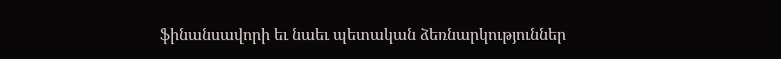ֆինանսավորի եւ նաեւ պետական ձեռնարկություններ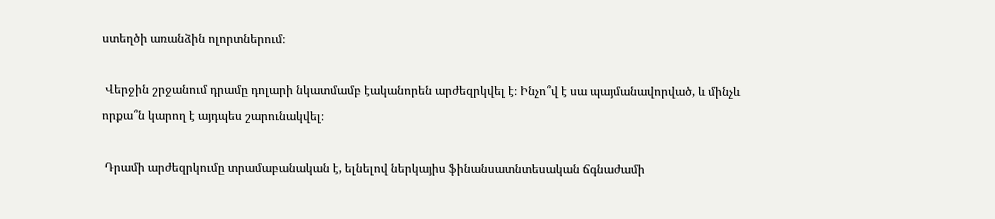ստեղծի առանձին ոլորտներում։

 Վերջին շրջանում դրամը դոլարի նկատմամբ էականորեն արժեզրկվել է։ Ինչո՞վ է սա պայմանավորված, և մինչև որքա՞ն կարող է այդպես շարունակվել։

 Դրամի արժեզրկումը տրամաբանական է, ելնելով ներկայիս ֆինանսատնտեսական ճգնաժամի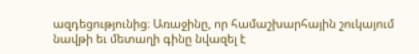ազդեցությունից։ Առաջինը, որ համաշխարհային շուկայում նավթի եւ մետաղի գինը նվազել է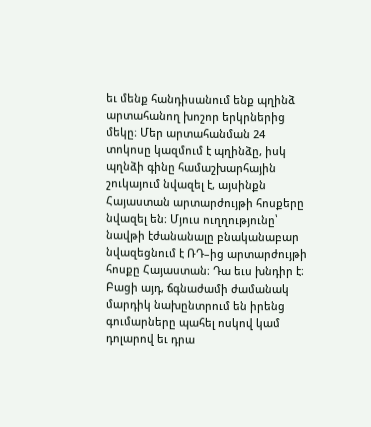եւ մենք հանդիսանում ենք պղինձ արտահանող խոշոր երկրներից մեկը։ Մեր արտահանման 24 տոկոսը կազմում է պղինձը, իսկ պղնձի գինը համաշխարհային շուկայում նվազել է, այսինքն Հայաստան արտարժույթի հոսքերը նվազել են։ Մյուս ուղղությունը՝ նավթի էժանանալը բնականաբար նվազեցնում է ՌԴ–ից արտարժույթի հոսքը Հայաստան։ Դա եւս խնդիր է։ Բացի այդ, ճգնաժամի ժամանակ մարդիկ նախընտրում են իրենց գումարները պահել ոսկով կամ դոլարով եւ դրա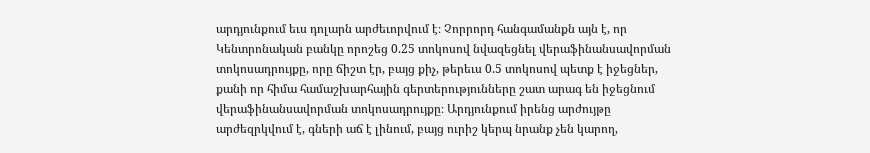արդյունքում եւս դոլարն արժեւորվում է։ Չորրորդ հանգամանքն այն է, որ Կենտրոնական բանկը որոշեց 0.25 տոկոսով նվազեցնել վերաֆինանսավորման տոկոսադրույքը, որը ճիշտ էր, բայց քիչ, թերեւս 0.5 տոկոսով պետք է իջեցներ, քանի որ հիմա համաշխարհային գերտերությունները շատ արագ են իջեցնում  վերաֆինանսավորման տոկոսադրույքը։ Արդյունքում իրենց արժույթը արժեզրկվում է, գների աճ է լինում, բայց ուրիշ կերպ նրանք չեն կարող,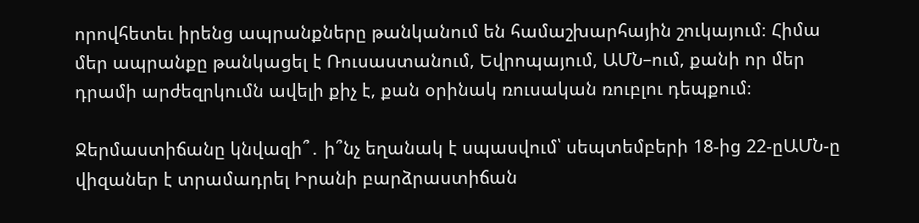որովհետեւ իրենց ապրանքները թանկանում են համաշխարհային շուկայում։ Հիմա մեր ապրանքը թանկացել է Ռուսաստանում, Եվրոպայում, ԱՄՆ–ում, քանի որ մեր դրամի արժեզրկումն ավելի քիչ է, քան օրինակ ռուսական ռուբլու դեպքում։

Ջերմաստիճանը կնվազի՞․ ի՞նչ եղանակ է սպասվում՝ սեպտեմբերի 18-ից 22-ըԱՄՆ-ը վիզաներ է տրամադրել Իրանի բարձրաստիճան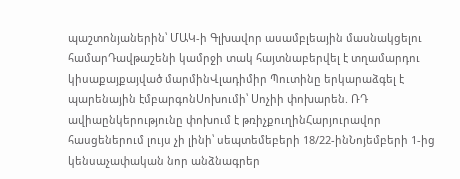պաշտոնյաներին՝ ՄԱԿ-ի Գլխավոր ասամբլեային մասնակցելու համարԴավթաշենի կամրջի տակ հայտնաբերվել է տղամարդու կիսաքայքայված մարմինՎլադիմիր Պուտինը երկարաձգել է պարենային էմբարգոնՍոխումի՝ Սոչիի փոխարեն. ՌԴ ավիաընկերությունը փոխում է թռիչքուղինՀարյուրավոր հասցեներում լույս չի լինի՝ սեպտեմեբերի 18/22-ինՆոյեմբերի 1-ից կենսաչափական նոր անձնագրեր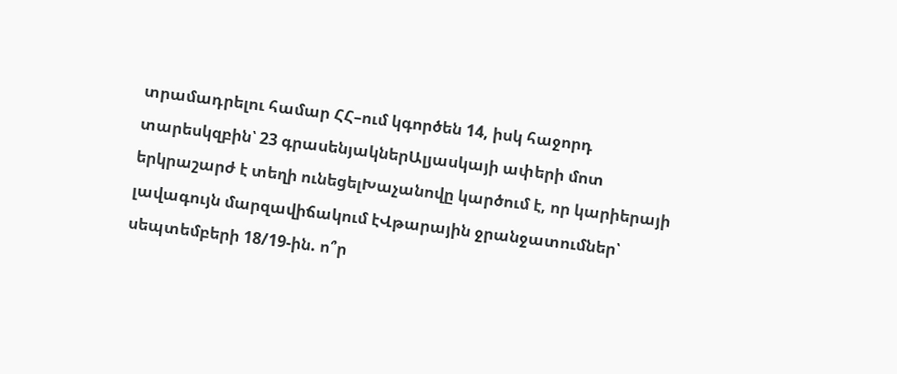տրամադրելու համար ՀՀ–ում կգործեն 14, իսկ հաջորդ տարեսկզբին՝ 23 գրասենյակներԱլյասկայի ափերի մոտ երկրաշարժ է տեղի ունեցելԽաչանովը կարծում է, որ կարիերայի լավագույն մարզավիճակում էՎթարային ջրանջատումներ՝ սեպտեմբերի 18/19-ին. ո՞ր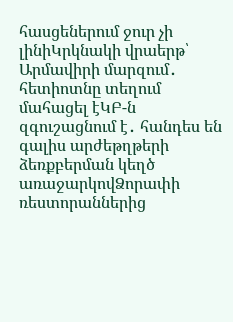հասցեներում ջուր չի լինիԿրկնակի վրաերթ՝ Արմավիրի մարզում․ հետիոտնը տեղում մահացել էԿԲ-ն զգուշացնում է․ հանդես են գալիս արժեթղթերի ձեռքբերման կեղծ առաջարկովՁորափի ռեստորաններից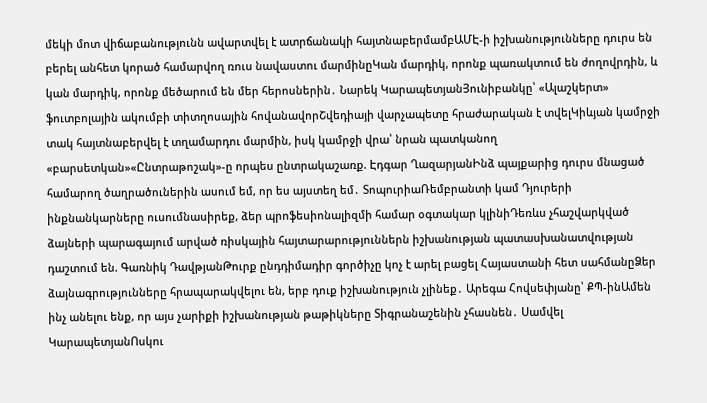մեկի մոտ վիճաբանությունն ավարտվել է ատրճանակի հայտնաբերմամբԱՄԷ-ի իշխանությունները դուրս են բերել անհետ կորած համարվող ռուս նավաստու մարմինըԿան մարդիկ, որոնք պառակտում են ժողովրդին, և կան մարդիկ, որոնք մեծարում են մեր հերոսներին․ Նարեկ ԿարապետյանՅունիբանկը՝ «Ալաշկերտ» ֆուտբոլային ակումբի տիտղոսային հովանավորՇվեդիայի վարչապետը հրաժարական է տվելԿիևյան կամրջի տակ հայտնաբերվել է տղամարդու մարմին, իսկ կամրջի վրա՝ նրան պատկանող «բարսետկան»«Ընտրաթոշակ»-ը որպես ընտրակաշառք. Էդգար ՂազարյանԻնձ պայքարից դուրս մնացած համարող ծաղրածուներին ասում եմ, որ ես այստեղ եմ․ ՏոպուրիաՌեմբրանտի կամ Դյուրերի ինքնանկարները ուսումնասիրեք, ձեր պրոֆեսիոնալիզմի համար օգտակար կլինիԴեռևս չհաշվարկված ձայների պարագայում արված ռիսկային հայտարարություններն իշխանության պատասխանատվության դաշտում են. Գառնիկ ԴավթյանԹուրք ընդդիմադիր գործիչը կոչ է արել բացել Հայաստանի հետ սահմանըՁեր ձայնագրությունները հրապարակվելու են, երբ դուք իշխանություն չլինեք․ Արեգա Հովսեփյանը՝ ՔՊ-ինԱմեն ինչ անելու ենք, որ այս չարիքի իշխանության թաթիկները Տիգրանաշենին չհասնեն․ Սամվել ԿարապետյանՈսկու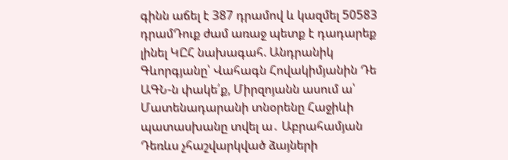գինն աճել է 387 դրամով և կազմել 50583 դրամԴուք ժամ առաջ պետք է դադարեք լինել ԿԸՀ նախագահ. Անդրանիկ Գևորգյանը՝ Վահագն Հովակիմյանին Դե ԱԳՆ-ն փակե՛ք, Միրզոյանն ասում ա՝ Մատենադարանի տնօրենը Հաջիևի պատասխանը տվել ա․ Աբրահամյան Դեռևս չհաշվարկված ձայների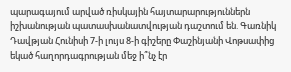պարագայում արված ռիսկային հայտարարություններն իշխանության պատասխանատվության դաշտում են. Գառնիկ Դավթյան Հունիսի 7-ի լույս 8-ի գիշերը Փաշինյանի Վոթսափից եկած հաղորդագրության մեջ ի՞նչ էր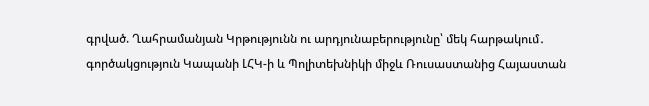գրված. Ղահրամանյան Կրթությունն ու արդյունաբերությունը՝ մեկ հարթակում․ գործակցություն Կապանի ԼՀԿ-ի և Պոլիտեխնիկի միջև Ռուսաստանից Հայաստան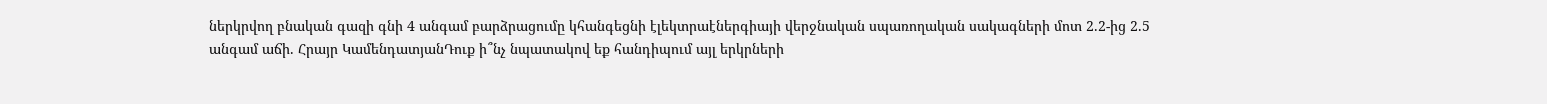ներկրվող բնական գազի գնի 4 անգամ բարձրացումը կհանգեցնի էլեկտրաէներգիայի վերջնական սպառողական սակագների մոտ 2.2-ից 2.5 անգամ աճի. Հրայր ԿամենդատյանԴուք ի՞նչ նպատակով եք հանդիպում այլ երկրների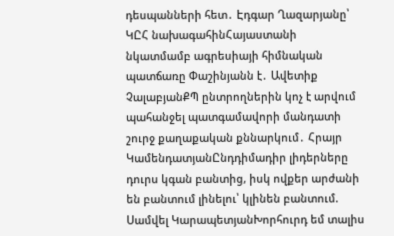դեսպանների հետ․ Էդգար Ղազարյանը՝ ԿԸՀ նախագահինՀայաստանի նկատմամբ ագրեսիայի հիմնական պատճառը Փաշինյանն է․ Ավետիք ՉալաբյանՔՊ ընտրողներին կոչ է արվում պահանջել պատգամավորի մանդատի շուրջ քաղաքական քննարկում․ Հրայր ԿամենդատյանԸնդդիմադիր լիդերները դուրս կգան բանտից, իսկ ովքեր արժանի են բանտում լինելու՝ կլինեն բանտում. Սամվել ԿարապետյանԽորհուրդ եմ տալիս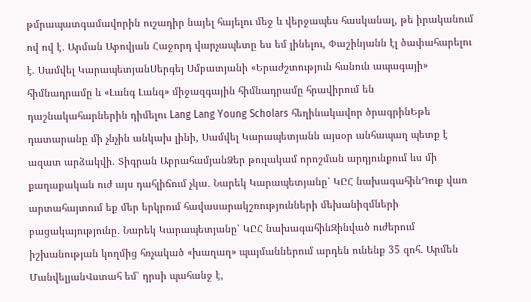թմրապատգամավորին ուշադիր նայել հայելու մեջ և վերջապես հասկանալ, թե իրականում ով ով է․ Արման Աբովյան Հաջորդ վարչապետը ես եմ լինելու, Փաշինյանն էլ ծափահարելու է. Սամվել ԿարապետյանՍերգեյ Սմբատյանի «Երաժշտություն հանուն ապագայի» հիմնադրամը և «Լանգ Լանգ» միջազգային հիմնադրամը հրավիրում են դաշնակահարներին դիմելու Lang Lang Young Scholars հեղինակավոր ծրագրինԵթե դատարանը մի չնչին անկախ լինի, Սամվել Կարապետյանն այսօր անհապաղ պետք է ազատ արձակվի. Տիգրան ԱբրահամյանՁեր թուլակամ որոշման արդյունքում ևս մի քաղաքական ուժ այս դահլիճում չկա․ Նարեկ Կարապետյանը՝ ԿԸՀ նախագահինԴուք վառ արտահայտում եք մեր երկրում հավասարակշռությունների մեխանիզմների բացակայությունը․ Նարեկ Կարապետյանը՝ ԿԸՀ նախագահինԶինված ուժերում իշխանության կողմից հռչակած «խաղաղ» պայմաններում արդեն ունենք 35 զոհ․ Արմեն ՄանվելյանՎստահ եմ՝ դրսի պահանջ է,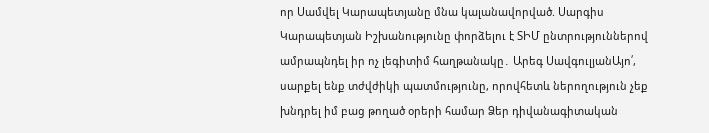որ Սամվել Կարապետյանը մնա կալանավորված. Սարգիս Կարապետյան Իշխանությունը փորձելու է ՏԻՄ ընտրություններով ամրապնդել իր ոչ լեգիտիմ հաղթանակը․ Արեգ ՍավգուլյանԱյո՛, սարքել ենք տժվժիկի պատմությունը, որովհետև ներողություն չեք խնդրել իմ բաց թողած օրերի համար Ձեր դիվանագիտական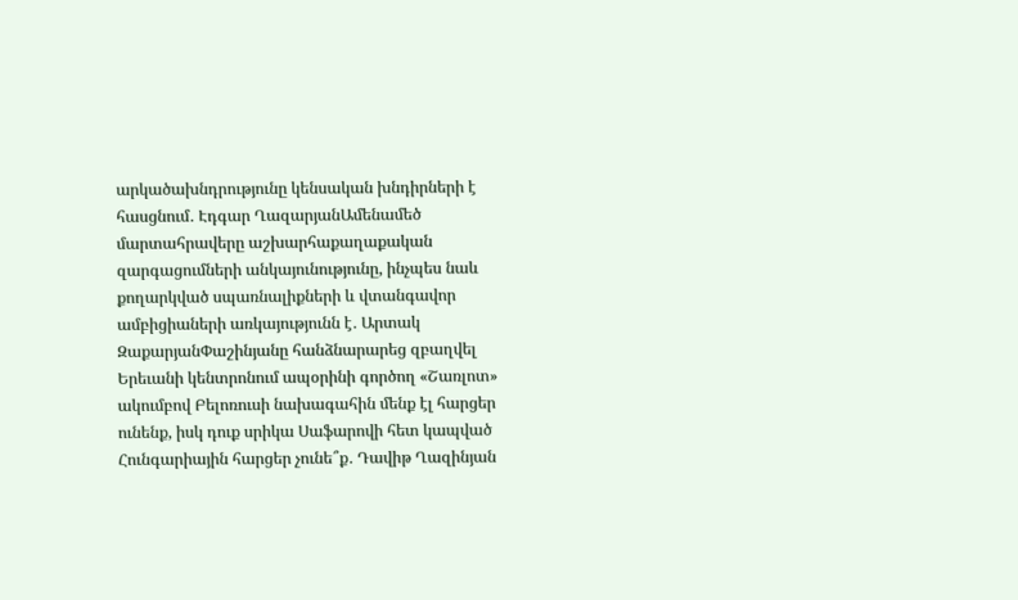արկածախնդրությունը կենսական խնդիրների է հասցնում․ Էդգար ՂազարյանԱմենամեծ մարտահրավերը աշխարհաքաղաքական զարգացումների անկայունությունը, ինչպես նաև քողարկված սպառնալիքների և վտանգավոր ամբիցիաների առկայությունն է․ Արտակ ԶաքարյանՓաշինյանը հանձնարարեց զբաղվել Երեւանի կենտրոնում ապօրինի գործող «Շառլոտ» ակումբով Բելոռուսի նախագահին մենք էլ հարցեր ունենք, իսկ դուք սրիկա Սաֆարովի հետ կապված Հունգարիային հարցեր չունե՞ք․ Դավիթ Ղազինյան